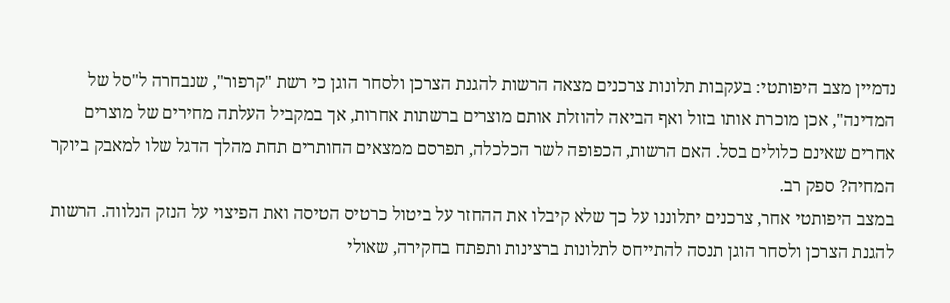נדמיין מצב היפותטי: בעקבות תלונות צרכנים מצאה הרשות להגנת הצרכן ולסחר הוגן כי רשת "קרפור", שנבחרה ל"סל של המדינה", אכן מוכרת אותו בזול ואף הביאה להוזלת אותם מוצרים ברשתות אחרות, אך במקביל העלתה מחירים של מוצרים אחרים שאינם כלולים בסל. האם הרשות, הכפופה לשר הכלכלה, תפרסם ממצאים החותרים תחת מהלך הדגל שלו למאבק ביוקר המחיה? ספק רב.
במצב היפותטי אחר, צרכנים יתלוננו על כך שלא קיבלו את ההחזר על ביטול כרטיס הטיסה ואת הפיצוי על הנזק הנלווה. הרשות להגנת הצרכן ולסחר הוגן תנסה להתייחס לתלונות ברצינות ותפתח בחקירה, שאולי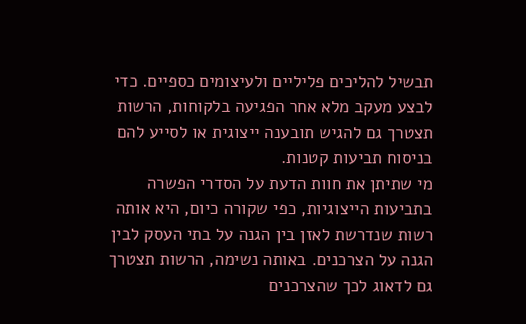תבשיל להליכים פליליים ולעיצומים כספיים. כדי לבצע מעקב מלא אחר הפגיעה בלקוחות, הרשות תצטרך גם להגיש תובענה ייצוגית או לסייע להם בניסוח תביעות קטנות.
מי שתיתן את חוות הדעת על הסדרי הפשרה בתביעות הייצוגיות, כפי שקורה כיום, היא אותה רשות שנדרשת לאזן בין הגנה על בתי העסק לבין הגנה על הצרכנים. באותה נשימה, הרשות תצטרך גם לדאוג לכך שהצרכנים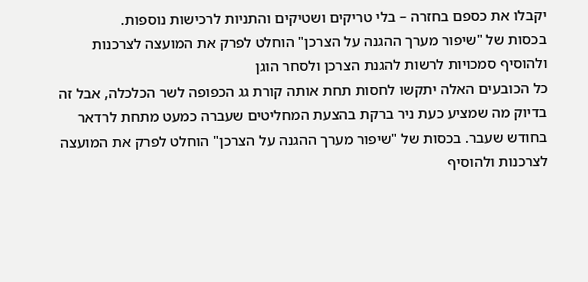יקבלו את כספם בחזרה – בלי טריקים ושטיקים והתניות לרכישות נוספות.
בכסות של "שיפור מערך ההגנה על הצרכן" הוחלט לפרק את המועצה לצרכנות ולהוסיף סמכויות לרשות להגנת הצרכן ולסחר הוגן
כל הכובעים האלה יתקשו לחסות תחת אותה קורת גג הכפופה לשר הכלכלה, אבל זה בדיוק מה שמציע כעת ניר ברקת בהצעת המחליטים שעברה כמעט מתחת לרדאר בחודש שעבר. בכסות של "שיפור מערך ההגנה על הצרכן" הוחלט לפרק את המועצה לצרכנות ולהוסיף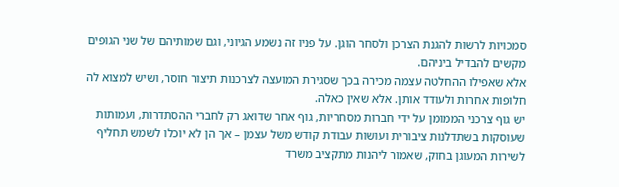סמכויות לרשות להגנת הצרכן ולסחר הוגן. על פניו זה נשמע הגיוני, וגם שמותיהם של שני הגופים מקשים להבדיל ביניהם.
אלא שאפילו ההחלטה עצמה מכירה בכך שסגירת המועצה לצרכנות תיצור חוסר, ושיש למצוא לה חלופות אחרות ולעודד אותן. אלא שאין כאלה.
יש גוף צרכני הממומן על ידי חברות מסחריות, גוף אחר שדואג רק לחברי ההסתדרות, ועמותות שעוסקות בשתדלנות ציבורית ועושות עבודת קודש משל עצמן – אך הן לא יוכלו לשמש תחליף לשירות המעוגן בחוק, שאמור ליהנות מתקציב משרד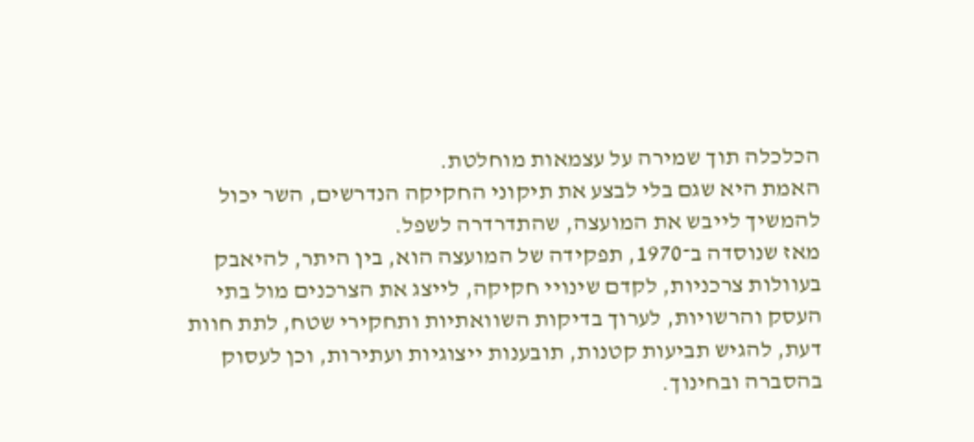הכלכלה תוך שמירה על עצמאות מוחלטת.
האמת היא שגם בלי לבצע את תיקוני החקיקה הנדרשים, השר יכול להמשיך לייבש את המועצה, שהתדרדרה לשפל.
מאז שנוסדה ב־1970, תפקידה של המועצה הוא, בין היתר, להיאבק בעוולות צרכניות, לקדם שינויי חקיקה, לייצג את הצרכנים מול בתי העסק והרשויות, לערוך בדיקות השוואתיות ותחקירי שטח, לתת חוות דעת, להגיש תביעות קטנות, תובענות ייצוגיות ועתירות, וכן לעסוק בהסברה ובחינוך.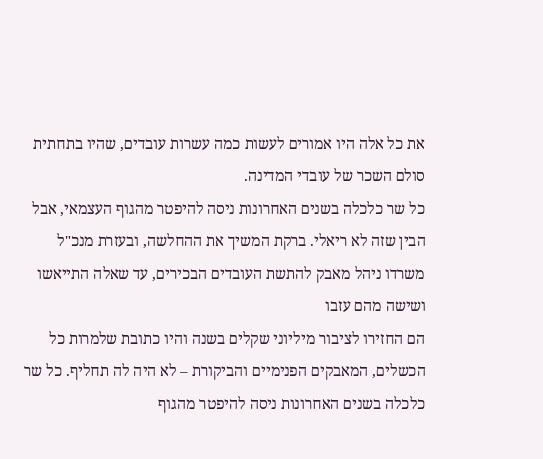את כל אלה היו אמורים לעשות כמה עשרות עובדים, שהיו בתחתית סולם השכר של עובדי המדינה.
כל שר כלכלה בשנים האחרונות ניסה להיפטר מהגוף העצמאי, אבל הבין שזה לא ריאלי. ברקת המשיך את ההחלשה, ובעזרת מנכ"ל משרדו ניהל מאבק להתשת העובדים הבכירים, עד שאלה התייאשו ושישה מהם עזבו
הם החזירו לציבור מיליוני שקלים בשנה והיו כתובת שלמרות כל הכשלים, המאבקים הפנימיים והביקורת – לא היה לה תחליף. כל שר כלכלה בשנים האחרונות ניסה להיפטר מהגוף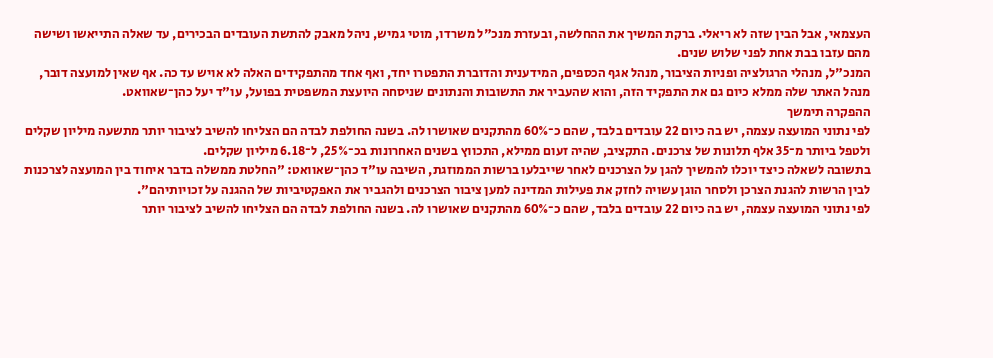העצמאי, אבל הבין שזה לא ריאלי. ברקת המשיך את ההחלשה, ובעזרת מנכ"ל משרדו, מוטי גמיש, ניהל מאבק להתשת העובדים הבכירים, עד שאלה התייאשו ושישה מהם עזבו בבת אחת לפני שלוש שנים.
המנכ"ל, מנהלי הרגולציה ופניות הציבור, מנהל אגף הכספים, המידענית והדוברת התפטרו יחד, ואף אחד מהתפקידים האלה לא אויש עד כה. אף שאין למועצה דובר, מנהל האתר שלה ממלא כיום גם את התפקיד הזה, והוא שהעביר את התשובות והנתונים שניסחה היועצת המשפטית בפועל, עו"ד יעל כהן־שאוואט.
ההפקרה תימשך
לפי נתוני המועצה עצמה, יש בה כיום 22 עובדים בלבד, שהם כ־60% מהתקנים שאושרו לה. בשנה החולפת לבדה הם הצליחו להשיב לציבור יותר מתשעה מיליון שקלים ולטפל ביותר מ־35 אלף תלונות של צרכנים. התקציב, שהיה זעום ממילא, התכווץ בשנים האחרונות בכ־25%, ל־6.18 מיליון שקלים.
בתשובה לשאלה כיצד יוכלו להמשיך להגן על הצרכנים לאחר שייבלעו ברשות הממוזגת, השיבה עו"ד כהן־שאוואט: "החלטת ממשלה בדבר איחוד בין המועצה לצרכנות לבין הרשות להגנת הצרכן ולסחר הוגן עשויה לחזק את פעילות המדינה למען ציבור הצרכנים ולהגביר את האפקטיביות של ההגנה על זכויותיהם".
לפי נתוני המועצה עצמה, יש בה כיום 22 עובדים בלבד, שהם כ־60% מהתקנים שאושרו לה. בשנה החולפת לבדה הם הצליחו להשיב לציבור יותר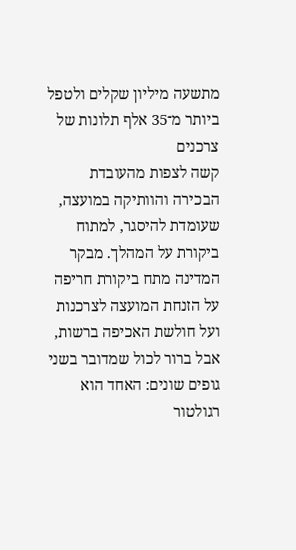מתשעה מיליון שקלים ולטפל ביותר מ־35 אלף תלונות של צרכנים
קשה לצפות מהעובדת הבכירה והוותיקה במועצה, שעומדת להיסגר, למתוח ביקורת על המהלך. מבקר המדינה מתח ביקורת חריפה על הזנחת המועצה לצרכנות ועל חולשת האכיפה ברשות, אבל ברור לכול שמדובר בשני גופים שונים: האחד הוא רגולטור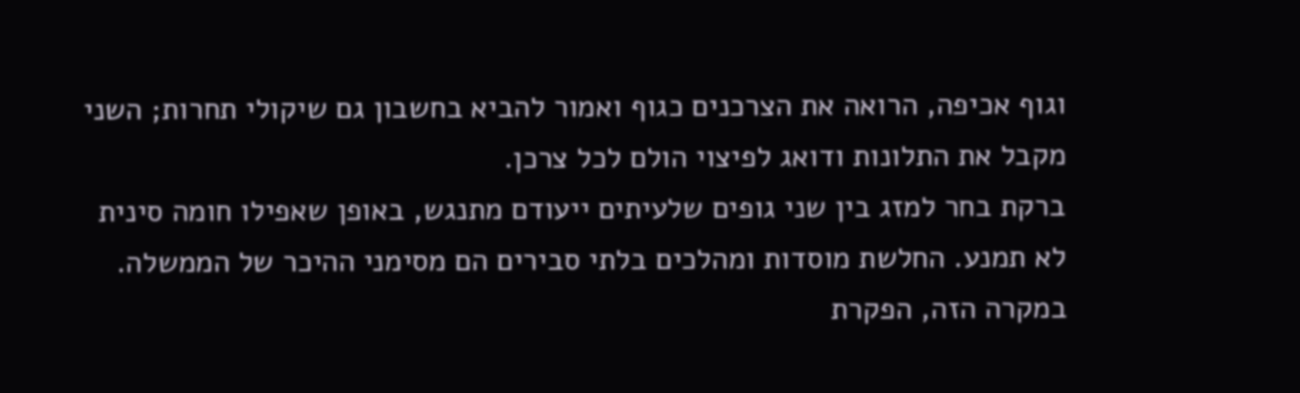וגוף אכיפה, הרואה את הצרכנים כגוף ואמור להביא בחשבון גם שיקולי תחרות; השני מקבל את התלונות ודואג לפיצוי הולם לכל צרכן.
ברקת בחר למזג בין שני גופים שלעיתים ייעודם מתנגש, באופן שאפילו חומה סינית לא תמנע. החלשת מוסדות ומהלכים בלתי סבירים הם מסימני ההיכר של הממשלה. במקרה הזה, הפקרת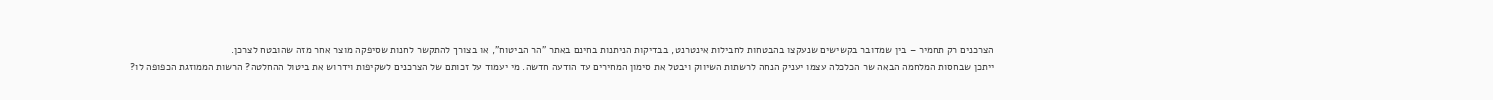הצרכנים רק תחמיר – בין שמדובר בקשישים שנעקצו בהבטחות לחבילות אינטרנט, בבדיקות הניתנות בחינם באתר "הר הביטוח", או בצורך להתקשר לחנות שסיפקה מוצר אחר מזה שהובטח לצרכן.
ייתכן שבחסות המלחמה הבאה שר הכלכלה עצמו יעניק הנחה לרשתות השיווק ויבטל את סימון המחירים עד הודעה חדשה. מי יעמוד על זכותם של הצרכנים לשקיפות וידרוש את ביטול ההחלטה? הרשות הממוזגת הכפופה לו?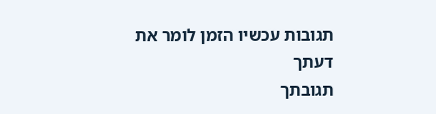תגובות עכשיו הזמן לומר את דעתך
תגובתך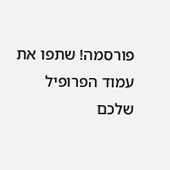פורסמה! שתפו את עמוד הפרופיל שלכם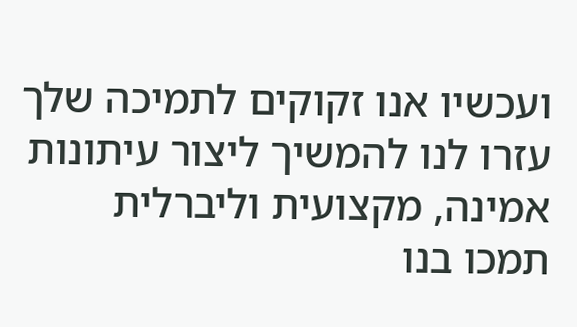ועכשיו אנו זקוקים לתמיכה שלך עזרו לנו להמשיך ליצור עיתונות אמינה, מקצועית וליברלית
תמכו בנו